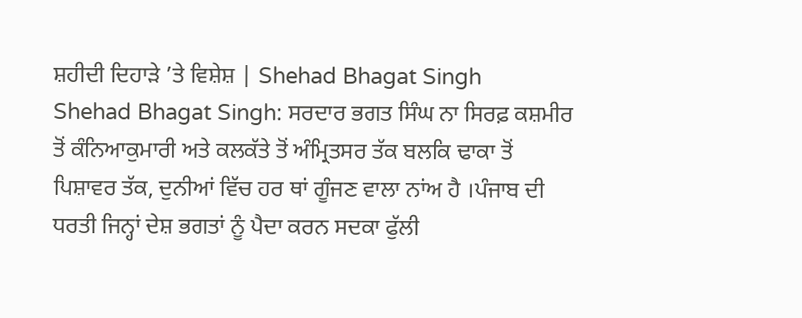ਸ਼ਹੀਦੀ ਦਿਹਾੜੇ ’ਤੇ ਵਿਸ਼ੇਸ਼ | Shehad Bhagat Singh
Shehad Bhagat Singh: ਸਰਦਾਰ ਭਗਤ ਸਿੰਘ ਨਾ ਸਿਰਫ਼ ਕਸ਼ਮੀਰ ਤੋਂ ਕੰਨਿਆਕੁਮਾਰੀ ਅਤੇ ਕਲਕੱਤੇ ਤੋਂ ਅੰਮ੍ਰਿਤਸਰ ਤੱਕ ਬਲਕਿ ਢਾਕਾ ਤੋਂ ਪਿਸ਼ਾਵਰ ਤੱਕ, ਦੁਨੀਆਂ ਵਿੱਚ ਹਰ ਥਾਂ ਗੂੰਜਣ ਵਾਲਾ ਨਾਂਅ ਹੈ ।ਪੰਜਾਬ ਦੀ ਧਰਤੀ ਜਿਨ੍ਹਾਂ ਦੇਸ਼ ਭਗਤਾਂ ਨੂੰ ਪੈਦਾ ਕਰਨ ਸਦਕਾ ਫੁੱਲੀ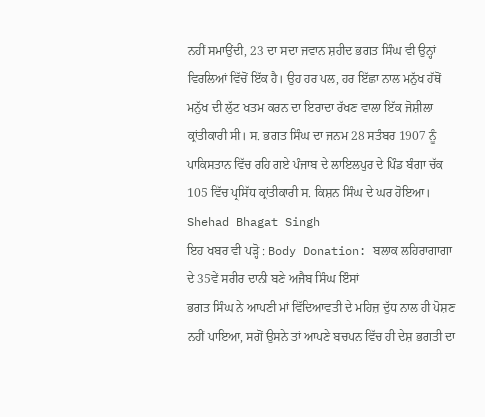ਨਹੀਂ ਸਮਾਉਂਦੀ, 23 ਦਾ ਸਦਾ ਜਵਾਨ ਸ਼ਹੀਦ ਭਗਤ ਸਿੰਘ ਵੀ ਉਨ੍ਹਾਂ ਵਿਰਲਿਆਂ ਵਿੱਚੋਂ ਇੱਕ ਹੈ। ਉਹ ਹਰ ਪਲ, ਹਰ ਇੱਛਾ ਨਾਲ ਮਨੁੱਖ ਹੱਥੋਂ ਮਨੁੱਖ ਦੀ ਲੁੱਟ ਖਤਮ ਕਰਨ ਦਾ ਇਰਾਦਾ ਰੱਖਣ ਵਾਲਾ ਇੱਕ ਜੋਸ਼ੀਲਾ ਕ੍ਰਾਂਤੀਕਾਰੀ ਸੀ। ਸ. ਭਗਤ ਸਿੰਘ ਦਾ ਜਨਮ 28 ਸਤੰਬਰ 1907 ਨੂੰ ਪਾਕਿਸਤਾਨ ਵਿੱਚ ਰਹਿ ਗਏ ਪੰਜਾਬ ਦੇ ਲਾਇਲਪੁਰ ਦੇ ਪਿੰਡ ਬੰਗਾ ਚੱਕ 105 ਵਿੱਚ ਪ੍ਰਸਿੱਧ ਕ੍ਰਾਂਤੀਕਾਰੀ ਸ. ਕਿਸ਼ਨ ਸਿੰਘ ਦੇ ਘਰ ਹੋਇਆ। Shehad Bhagat Singh
ਇਹ ਖਬਰ ਵੀ ਪੜ੍ਹੋ : Body Donation: ਬਲਾਕ ਲਹਿਰਾਗਾਗਾ ਦੇ 35ਵੇਂ ਸਰੀਰ ਦਾਨੀ ਬਣੇ ਅਜੈਬ ਸਿੰਘ ਇੰਸਾਂ
ਭਗਤ ਸਿੰਘ ਨੇ ਆਪਣੀ ਮਾਂ ਵਿੱਦਿਆਵਤੀ ਦੇ ਮਹਿਜ਼ ਦੁੱਧ ਨਾਲ ਹੀ ਪੋਸ਼ਣ ਨਹੀਂ ਪਾਇਆ, ਸਗੋਂ ਉਸਨੇ ਤਾਂ ਆਪਣੇ ਬਚਪਨ ਵਿੱਚ ਹੀ ਦੇਸ਼ ਭਗਤੀ ਦਾ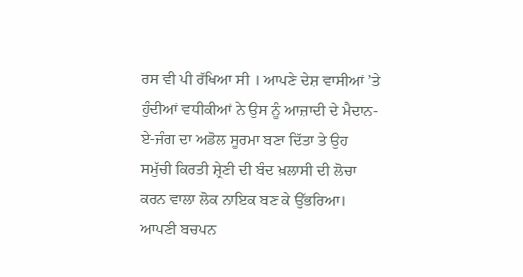ਰਸ ਵੀ ਪੀ ਰੱਖਿਆ ਸੀ । ਆਪਣੇ ਦੇਸ਼ ਵਾਸੀਆਂ ’ਤੇ ਹੁੰਦੀਆਂ ਵਧੀਕੀਆਂ ਨੇ ਉਸ ਨੂੰ ਆਜ਼ਾਦੀ ਦੇ ਮੈਦਾਨ-ਏ-ਜੰਗ ਦਾ ਅਡੋਲ ਸੂਰਮਾ ਬਣਾ ਦਿੱਤਾ ਤੇ ਉਹ ਸਮੁੱਚੀ ਕਿਰਤੀ ਸ਼੍ਰੇਣੀ ਦੀ ਬੰਦ ਖ਼ਲਾਸੀ ਦੀ ਲੋਚਾ ਕਰਨ ਵਾਲਾ ਲੋਕ ਨਾਇਕ ਬਣ ਕੇ ਉੱਭਰਿਆ। ਆਪਣੀ ਬਚਪਨ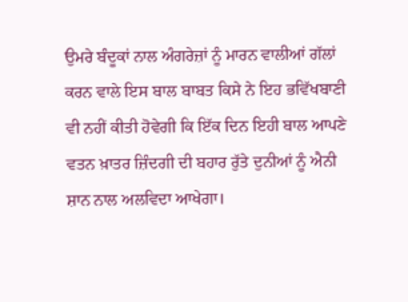ਉਮਰੇ ਬੰਦੂਕਾਂ ਨਾਲ ਅੰਗਰੇਜ਼ਾਂ ਨੂੰ ਮਾਰਨ ਵਾਲੀਆਂ ਗੱਲਾਂ ਕਰਨ ਵਾਲੇ ਇਸ ਬਾਲ ਬਾਬਤ ਕਿਸੇ ਨੇ ਇਹ ਭਵਿੱਖਬਾਣੀ ਵੀ ਨਹੀਂ ਕੀਤੀ ਹੋਵੇਗੀ ਕਿ ਇੱਕ ਦਿਨ ਇਹੀ ਬਾਲ ਆਪਣੇ ਵਤਨ ਖ਼ਾਤਰ ਜ਼ਿੰਦਗੀ ਦੀ ਬਹਾਰ ਰੁੱਤੇ ਦੁਨੀਆਂ ਨੂੰ ਐਨੀ ਸ਼ਾਨ ਨਾਲ ਅਲਵਿਦਾ ਆਖੇਗਾ।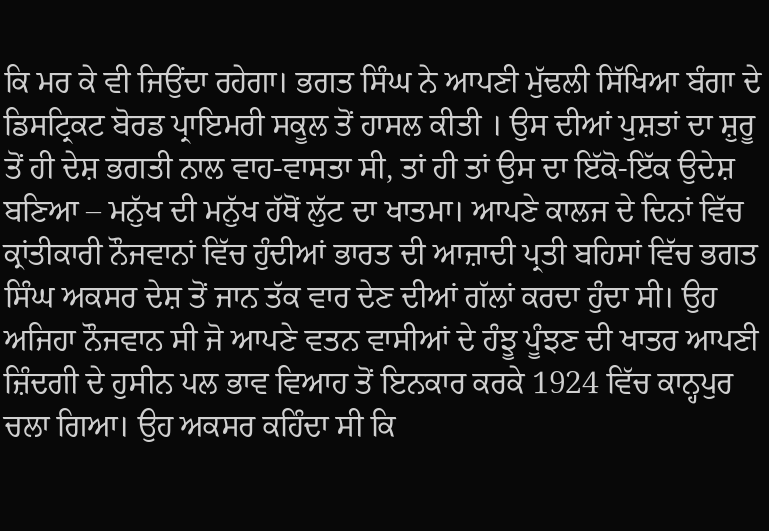ਕਿ ਮਰ ਕੇ ਵੀ ਜਿਉਂਦਾ ਰਹੇਗਾ। ਭਗਤ ਸਿੰਘ ਨੇ ਆਪਣੀ ਮੁੱਢਲੀ ਸਿੱਖਿਆ ਬੰਗਾ ਦੇ ਡਿਸਟ੍ਰਿਕਟ ਬੋਰਡ ਪ੍ਰਾਇਮਰੀ ਸਕੂਲ ਤੋਂ ਹਾਸਲ ਕੀਤੀ । ਉਸ ਦੀਆਂ ਪੁਸ਼ਤਾਂ ਦਾ ਸ਼ੁਰੂ ਤੋਂ ਹੀ ਦੇਸ਼ ਭਗਤੀ ਨਾਲ ਵਾਹ-ਵਾਸਤਾ ਸੀ, ਤਾਂ ਹੀ ਤਾਂ ਉਸ ਦਾ ਇੱਕੋ-ਇੱਕ ਉਦੇਸ਼ ਬਣਿਆ – ਮਨੁੱਖ ਦੀ ਮਨੁੱਖ ਹੱਥੋਂ ਲੁੱਟ ਦਾ ਖਾਤਮਾ। ਆਪਣੇ ਕਾਲਜ ਦੇ ਦਿਨਾਂ ਵਿੱਚ ਕ੍ਰਾਂਤੀਕਾਰੀ ਨੌਜਵਾਨਾਂ ਵਿੱਚ ਹੁੰਦੀਆਂ ਭਾਰਤ ਦੀ ਆਜ਼ਾਦੀ ਪ੍ਰਤੀ ਬਹਿਸਾਂ ਵਿੱਚ ਭਗਤ ਸਿੰਘ ਅਕਸਰ ਦੇਸ਼ ਤੋਂ ਜਾਨ ਤੱਕ ਵਾਰ ਦੇਣ ਦੀਆਂ ਗੱਲਾਂ ਕਰਦਾ ਹੁੰਦਾ ਸੀ। ਉਹ ਅਜਿਹਾ ਨੌਜਵਾਨ ਸੀ ਜੋ ਆਪਣੇ ਵਤਨ ਵਾਸੀਆਂ ਦੇ ਹੰਝੂ ਪੂੰਝਣ ਦੀ ਖਾਤਰ ਆਪਣੀ ਜ਼ਿੰਦਗੀ ਦੇ ਹੁਸੀਨ ਪਲ ਭਾਵ ਵਿਆਹ ਤੋਂ ਇਨਕਾਰ ਕਰਕੇ 1924 ਵਿੱਚ ਕਾਨ੍ਹਪੁਰ ਚਲਾ ਗਿਆ। ਉਹ ਅਕਸਰ ਕਹਿੰਦਾ ਸੀ ਕਿ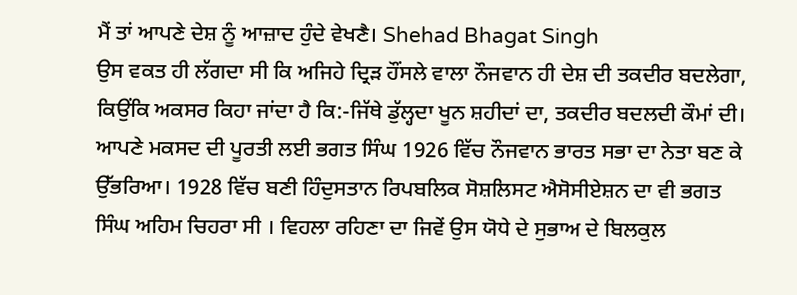ਮੈਂ ਤਾਂ ਆਪਣੇ ਦੇਸ਼ ਨੂੰ ਆਜ਼ਾਦ ਹੁੰਦੇ ਵੇਖਣੈ। Shehad Bhagat Singh
ਉਸ ਵਕਤ ਹੀ ਲੱਗਦਾ ਸੀ ਕਿ ਅਜਿਹੇ ਦ੍ਰਿੜ ਹੌਂਸਲੇ ਵਾਲਾ ਨੌਜਵਾਨ ਹੀ ਦੇਸ਼ ਦੀ ਤਕਦੀਰ ਬਦਲੇਗਾ, ਕਿਉਂਕਿ ਅਕਸਰ ਕਿਹਾ ਜਾਂਦਾ ਹੈ ਕਿ:-ਜਿੱਥੇ ਡੁੱਲ੍ਹਦਾ ਖੂਨ ਸ਼ਹੀਦਾਂ ਦਾ, ਤਕਦੀਰ ਬਦਲਦੀ ਕੌਮਾਂ ਦੀ। ਆਪਣੇ ਮਕਸਦ ਦੀ ਪੂਰਤੀ ਲਈ ਭਗਤ ਸਿੰਘ 1926 ਵਿੱਚ ਨੌਜਵਾਨ ਭਾਰਤ ਸਭਾ ਦਾ ਨੇਤਾ ਬਣ ਕੇ ਉੱਭਰਿਆ। 1928 ਵਿੱਚ ਬਣੀ ਹਿੰਦੁਸਤਾਨ ਰਿਪਬਲਿਕ ਸੋਸ਼ਲਿਸਟ ਐਸੋਸੀਏਸ਼ਨ ਦਾ ਵੀ ਭਗਤ ਸਿੰਘ ਅਹਿਮ ਚਿਹਰਾ ਸੀ । ਵਿਹਲਾ ਰਹਿਣਾ ਦਾ ਜਿਵੇਂ ਉਸ ਯੋਧੇ ਦੇ ਸੁਭਾਅ ਦੇ ਬਿਲਕੁਲ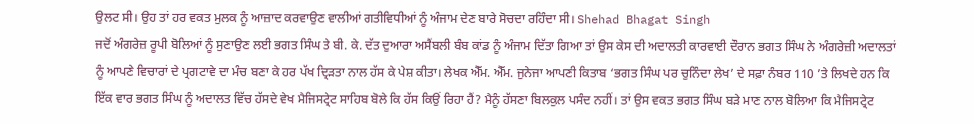ਉਲਟ ਸੀ। ਉਹ ਤਾਂ ਹਰ ਵਕਤ ਮੁਲਕ ਨੂੰ ਆਜ਼ਾਦ ਕਰਵਾਉਣ ਵਾਲੀਆਂ ਗਤੀਵਿਧੀਆਂ ਨੂੰ ਅੰਜਾਮ ਦੇਣ ਬਾਰੇ ਸੋਚਦਾ ਰਹਿੰਦਾ ਸੀ। Shehad Bhagat Singh
ਜਦੋਂ ਅੰਗਰੇਜ਼ ਰੂਪੀ ਬੋਲਿਆਂ ਨੂੰ ਸੁਣਾਉਣ ਲਈ ਭਗਤ ਸਿੰਘ ਤੇ ਬੀ. ਕੇ. ਦੱਤ ਦੁਆਰਾ ਅਸੈਂਬਲੀ ਬੰਬ ਕਾਂਡ ਨੂੰ ਅੰਜਾਮ ਦਿੱਤਾ ਗਿਆ ਤਾਂ ਉਸ ਕੇਸ ਦੀ ਅਦਾਲਤੀ ਕਾਰਵਾਈ ਦੌਰਾਨ ਭਗਤ ਸਿੰਘ ਨੇ ਅੰਗਰੇਜ਼ੀ ਅਦਾਲਤਾਂ ਨੂੰ ਆਪਣੇ ਵਿਚਾਰਾਂ ਦੇ ਪ੍ਰਗਟਾਵੇ ਦਾ ਮੰਚ ਬਣਾ ਕੇ ਹਰ ਪੱਖ ਦ੍ਰਿੜਤਾ ਨਾਲ ਹੱਸ ਕੇ ਪੇਸ਼ ਕੀਤਾ। ਲੇਖਕ ਐੱਮ. ਐੱਮ. ਜੁਨੇਜਾ ਆਪਣੀ ਕਿਤਾਬ ‘ਭਗਤ ਸਿੰਘ ਪਰ ਚੁਨਿੰਦਾ ਲੇਖ’ ਦੇ ਸਫ਼ਾ ਨੰਬਰ 110 ’ਤੇ ਲਿਖਦੇ ਹਨ ਕਿ ਇੱਕ ਵਾਰ ਭਗਤ ਸਿੰਘ ਨੂੰ ਅਦਾਲਤ ਵਿੱਚ ਹੱਸਦੇ ਵੇਖ ਮੈਜਿਸਟ੍ਰੇਟ ਸਾਹਿਬ ਬੋਲੇ ਕਿ ਹੱਸ ਕਿਉਂ ਰਿਹਾ ਹੈਂ? ਮੈਨੂੰ ਹੱਸਣਾ ਬਿਲਕੁਲ ਪਸੰਦ ਨਹੀਂ। ਤਾਂ ਉਸ ਵਕਤ ਭਗਤ ਸਿੰਘ ਬੜੇ ਮਾਣ ਨਾਲ ਬੋਲਿਆ ਕਿ ਮੈਜਿਸਟ੍ਰੇਟ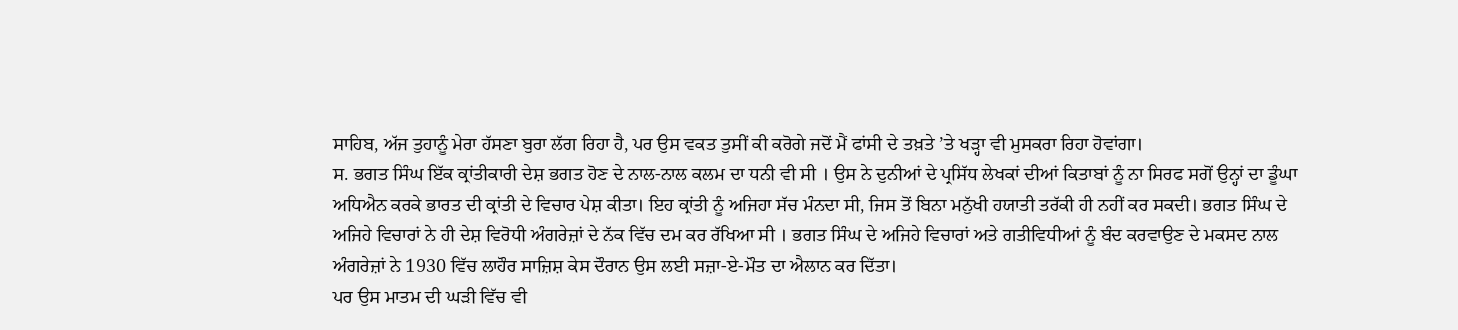ਸਾਹਿਬ, ਅੱਜ ਤੁਹਾਨੂੰ ਮੇਰਾ ਹੱਸਣਾ ਬੁਰਾ ਲੱਗ ਰਿਹਾ ਹੈ, ਪਰ ਉਸ ਵਕਤ ਤੁਸੀਂ ਕੀ ਕਰੋਗੇ ਜਦੋਂ ਮੈਂ ਫਾਂਸੀ ਦੇ ਤਖ਼ਤੇ ’ਤੇ ਖੜ੍ਹਾ ਵੀ ਮੁਸਕਰਾ ਰਿਹਾ ਹੋਵਾਂਗਾ।
ਸ. ਭਗਤ ਸਿੰਘ ਇੱਕ ਕ੍ਰਾਂਤੀਕਾਰੀ ਦੇਸ਼ ਭਗਤ ਹੋਣ ਦੇ ਨਾਲ-ਨਾਲ ਕਲਮ ਦਾ ਧਨੀ ਵੀ ਸੀ । ਉਸ ਨੇ ਦੁਨੀਆਂ ਦੇ ਪ੍ਰਸਿੱਧ ਲੇਖਕਾਂ ਦੀਆਂ ਕਿਤਾਬਾਂ ਨੂੰ ਨਾ ਸਿਰਫ ਸਗੋਂ ਉਨ੍ਹਾਂ ਦਾ ਡੂੰਘਾ ਅਧਿਐਨ ਕਰਕੇ ਭਾਰਤ ਦੀ ਕ੍ਰਾਂਤੀ ਦੇ ਵਿਚਾਰ ਪੇਸ਼ ਕੀਤਾ। ਇਹ ਕ੍ਰਾਂਤੀ ਨੂੰ ਅਜਿਹਾ ਸੱਚ ਮੰਨਦਾ ਸੀ, ਜਿਸ ਤੋਂ ਬਿਨਾ ਮਨੁੱਖੀ ਹਯਾਤੀ ਤਰੱਕੀ ਹੀ ਨਹੀਂ ਕਰ ਸਕਦੀ। ਭਗਤ ਸਿੰਘ ਦੇ ਅਜਿਹੇ ਵਿਚਾਰਾਂ ਨੇ ਹੀ ਦੇਸ਼ ਵਿਰੋਧੀ ਅੰਗਰੇਜ਼ਾਂ ਦੇ ਨੱਕ ਵਿੱਚ ਦਮ ਕਰ ਰੱਖਿਆ ਸੀ । ਭਗਤ ਸਿੰਘ ਦੇ ਅਜਿਹੇ ਵਿਚਾਰਾਂ ਅਤੇ ਗਤੀਵਿਧੀਆਂ ਨੂੰ ਬੰਦ ਕਰਵਾਉਣ ਦੇ ਮਕਸਦ ਨਾਲ ਅੰਗਰੇਜ਼ਾਂ ਨੇ 1930 ਵਿੱਚ ਲਾਹੌਰ ਸਾਜ਼ਿਸ਼ ਕੇਸ ਦੌਰਾਨ ਉਸ ਲਈ ਸਜ਼ਾ-ਏ-ਮੌਤ ਦਾ ਐਲਾਨ ਕਰ ਦਿੱਤਾ।
ਪਰ ਉਸ ਮਾਤਮ ਦੀ ਘੜੀ ਵਿੱਚ ਵੀ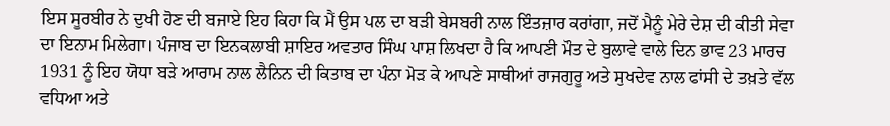ਇਸ ਸੂਰਬੀਰ ਨੇ ਦੁਖੀ ਹੋਣ ਦੀ ਬਜਾਏ ਇਹ ਕਿਹਾ ਕਿ ਮੈਂ ਉਸ ਪਲ ਦਾ ਬੜੀ ਬੇਸਬਰੀ ਨਾਲ ਇੰਤਜ਼ਾਰ ਕਰਾਂਗਾ, ਜਦੋਂ ਮੈਨੂੰ ਮੇਰੇ ਦੇਸ਼ ਦੀ ਕੀਤੀ ਸੇਵਾ ਦਾ ਇਨਾਮ ਮਿਲੇਗਾ। ਪੰਜਾਬ ਦਾ ਇਨਕਲਾਬੀ ਸ਼ਾਇਰ ਅਵਤਾਰ ਸਿੰਘ ਪਾਸ਼ ਲਿਖਦਾ ਹੈ ਕਿ ਆਪਣੀ ਮੌਤ ਦੇ ਬੁਲਾਵੇ ਵਾਲੇ ਦਿਨ ਭਾਵ 23 ਮਾਰਚ 1931 ਨੂੰ ਇਹ ਯੋਧਾ ਬੜੇ ਆਰਾਮ ਨਾਲ ਲੈਨਿਨ ਦੀ ਕਿਤਾਬ ਦਾ ਪੰਨਾ ਮੋੜ ਕੇ ਆਪਣੇ ਸਾਥੀਆਂ ਰਾਜਗੁਰੂ ਅਤੇ ਸੁਖਦੇਵ ਨਾਲ ਫਾਂਸੀ ਦੇ ਤਖ਼ਤੇ ਵੱਲ ਵਧਿਆ ਅਤੇ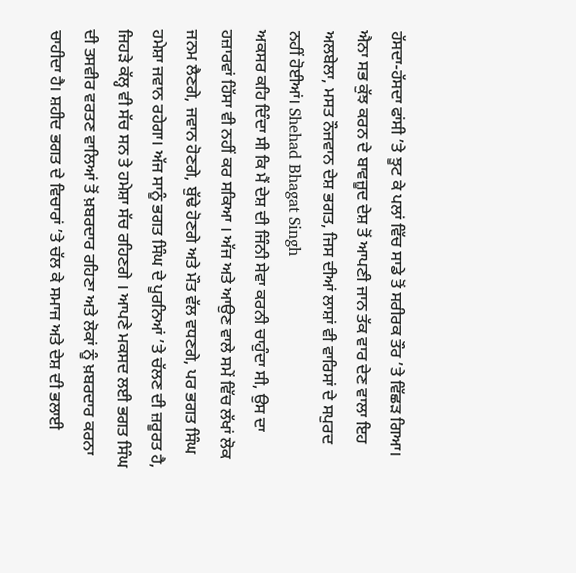ਹੱਸਦਾ-ਹੱਸਦਾ ਫਾਂਸੀ ’ਤੇ ਝੂਟ ਕੇ ਪਲਾਂ ਵਿੱਚ ਸਾਡੇ ਤੋਂ ਸਰੀਰਕ ਤੌਰ ’ਤੇ ਵਿੱਛੜ ਗਿਆ। ਐਨਾ ਸਭ ਕੁੱਝ ਕਰਨ ਦੇ ਬਾਵਜ਼ੂਦ ਦੇਸ਼ ਤੋਂ ਆਪਣੀ ਜਾਨ ਤੱਕ ਵਾਰ ਦੇਣ ਵਾਲਾ ਇਹ ਅਲਬੇਲਾ, ਮਸਤ ਨੌਜਵਾਨ ਦੇਸ਼ ਭਗਤ, ਜਿਸ ਦੀਆਂ ਲਾਸ਼ਾਂ ਵੀ ਵਾਰਿਸਾਂ ਦੇ ਸਪੁਰਦ ਨਹੀਂ ਹੋਈਆਂ। Shehad Bhagat Singh
ਅਕਸਰ ਕਹਿ ਦਿੰਦਾ ਸੀ ਕਿ ਮੈਂ ਦੇਸ਼ ਦੀ ਜਿੰਨੀ ਸੇਵਾ ਕਰਨੀ ਚਾਹੁੰਦਾ ਸੀ, ਉਸ ਦਾ ਹਜ਼ਾਰਵਾਂ ਹਿੱਸਾ ਵੀ ਨਹੀਂ ਕਰ ਸਕਿਆ । ਅੱਜ ਅਤੇ ਆਉਣ ਵਾਲੇ ਸਮੇਂ ਵਿੱਚ ਲੱਖਾਂ ਲੋਕ ਜਨਮ ਲੈਣਗੇ, ਜਵਾਨ ਹੋਣਗੇ, ਬੁੱਢੇ ਹੋਣਗੇ ਅਤੇ ਮੌਤ ਵੱਲ ਵਧਣਗੇ, ਪਰ ਭਗਤ ਸਿੰਘ ਹਮੇਸ਼ਾ ਜਵਾਨ ਰਹੇਗਾ। ਅੱਜ ਸਾਨੂੰ ਭਗਤ ਸਿੰਘ ਦੇ ਪੂਰਨਿਆਂ ’ਤੇ ਚੱਲਣ ਦੀ ਜ਼ਰੂਰਤ ਹੈ, ਜਿਹੜੇ ਕੱਲ੍ਹ ਵੀ ਸੱਚ ਸਨ ਤੇ ਹਮੇਸ਼ਾ ਸੱਚ ਰਹਿਣਗੇ । ਆਪਣੇ ਮਕਸਦ ਲਈ ਭਗਤ ਸਿੰਘ ਦੀ ਤਸਵੀਰ ਵਰਤਣ ਵਾਲਿਆਂ ਤੋਂ ਖ਼ਬਰਦਾਰ ਰਹਿਣਾ ਅਤੇ ਲੋਕਾਂ ਨੂੰ ਖ਼ਬਰਦਾਰ ਕਰਨਾ ਚਾਹੀਦਾ ਹੈ। ਸ਼ਹੀਦ ਭਗਤ ਦੇ ਵਿਚਾਰਾਂ ’ਤੇ ਚੱਲ ਕੇ ਸਮਾਜ ਅਤੇ ਦੇਸ਼ ਦੀ ਭਲਾਈ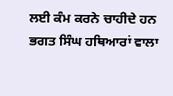ਲਈ ਕੰਮ ਕਰਨੇ ਚਾਹੀਦੇ ਹਨ ਭਗਤ ਸਿੰਘ ਹਥਿਆਰਾਂ ਵਾਲਾ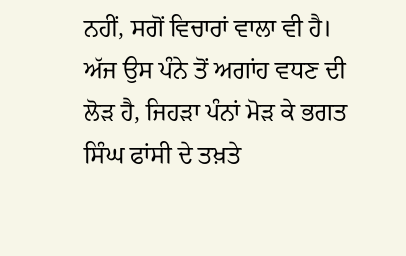ਨਹੀਂ, ਸਗੋਂ ਵਿਚਾਰਾਂ ਵਾਲਾ ਵੀ ਹੈ। ਅੱਜ ਉਸ ਪੰਨੇ ਤੋਂ ਅਗਾਂਹ ਵਧਣ ਦੀ ਲੋੜ ਹੈ, ਜਿਹੜਾ ਪੰਨਾਂ ਮੋੜ ਕੇ ਭਗਤ ਸਿੰਘ ਫਾਂਸੀ ਦੇ ਤਖ਼ਤੇ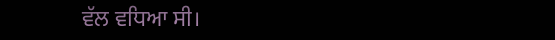ਵੱਲ ਵਧਿਆ ਸੀ।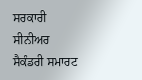ਸਰਕਾਰੀ ਸੀਨੀਅਰ ਸੈਕੰਡਰੀ ਸਮਾਰਟ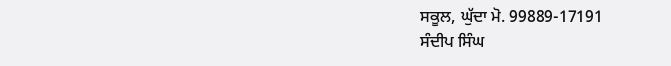ਸਕੂਲ, ਘੁੱਦਾ ਮੋ. 99889-17191
ਸੰਦੀਪ ਸਿੰਘ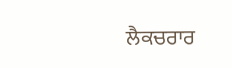ਲੈਕਚਰਾਰ